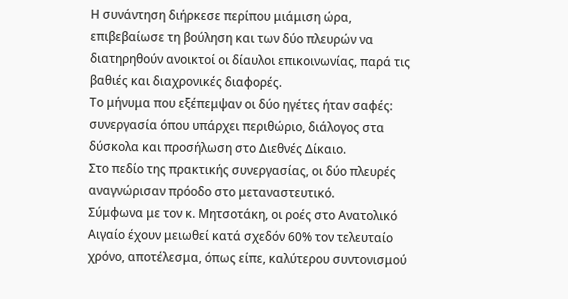Η συνάντηση διήρκεσε περίπου μιάμιση ώρα, επιβεβαίωσε τη βούληση και των δύο πλευρών να διατηρηθούν ανοικτοί οι δίαυλοι επικοινωνίας, παρά τις βαθιές και διαχρονικές διαφορές.
Το μήνυμα που εξέπεμψαν οι δύο ηγέτες ήταν σαφές: συνεργασία όπου υπάρχει περιθώριο, διάλογος στα δύσκολα και προσήλωση στο Διεθνές Δίκαιο.
Στο πεδίο της πρακτικής συνεργασίας, οι δύο πλευρές αναγνώρισαν πρόοδο στο μεταναστευτικό.
Σύμφωνα με τον κ. Μητσοτάκη, οι ροές στο Ανατολικό Αιγαίο έχουν μειωθεί κατά σχεδόν 60% τον τελευταίο χρόνο, αποτέλεσμα, όπως είπε, καλύτερου συντονισμού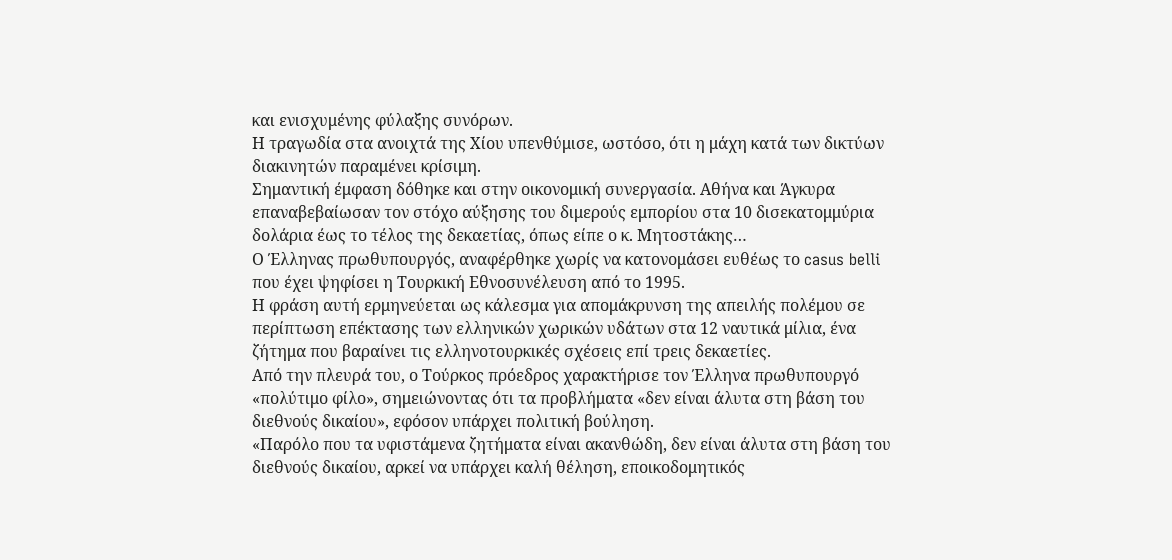και ενισχυμένης φύλαξης συνόρων.
Η τραγωδία στα ανοιχτά της Χίου υπενθύμισε, ωστόσο, ότι η μάχη κατά των δικτύων διακινητών παραμένει κρίσιμη.
Σημαντική έμφαση δόθηκε και στην οικονομική συνεργασία. Αθήνα και Άγκυρα επαναβεβαίωσαν τον στόχο αύξησης του διμερούς εμπορίου στα 10 δισεκατομμύρια δολάρια έως το τέλος της δεκαετίας, όπως είπε ο κ. Μητοστάκης…
Ο Έλληνας πρωθυπουργός, αναφέρθηκε χωρίς να κατονομάσει ευθέως το casus belli που έχει ψηφίσει η Τουρκική Εθνοσυνέλευση από το 1995.
Η φράση αυτή ερμηνεύεται ως κάλεσμα για απομάκρυνση της απειλής πολέμου σε περίπτωση επέκτασης των ελληνικών χωρικών υδάτων στα 12 ναυτικά μίλια, ένα ζήτημα που βαραίνει τις ελληνοτουρκικές σχέσεις επί τρεις δεκαετίες.
Από την πλευρά του, ο Τούρκος πρόεδρος χαρακτήρισε τον Έλληνα πρωθυπουργό «πολύτιμο φίλο», σημειώνοντας ότι τα προβλήματα «δεν είναι άλυτα στη βάση του διεθνούς δικαίου», εφόσον υπάρχει πολιτική βούληση.
«Παρόλο που τα υφιστάμενα ζητήματα είναι ακανθώδη, δεν είναι άλυτα στη βάση του διεθνούς δικαίου, αρκεί να υπάρχει καλή θέληση, εποικοδομητικός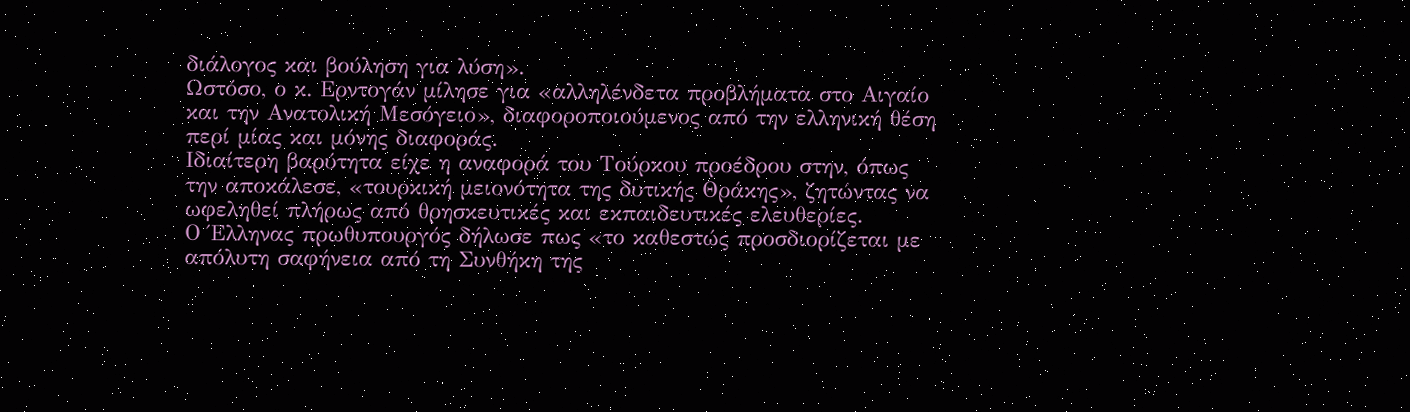διάλογος και βούληση για λύση».
Ωστόσο, ο κ. Ερντογάν μίλησε για «αλληλένδετα προβλήματα στο Αιγαίο και την Ανατολική Μεσόγειο», διαφοροποιούμενος από την ελληνική θέση περί μίας και μόνης διαφοράς.
Ιδιαίτερη βαρύτητα είχε η αναφορά του Τούρκου προέδρου στην, όπως την αποκάλεσε, «τουρκική μειονότητα της δυτικής Θράκης», ζητώντας να ωφεληθεί πλήρως από θρησκευτικές και εκπαιδευτικές ελευθερίες.
Ο Έλληνας πρωθυπουργός δήλωσε πως «το καθεστώς προσδιορίζεται με απόλυτη σαφήνεια από τη Συνθήκη της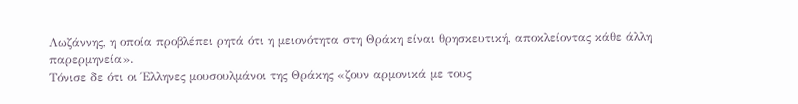Λωζάννης, η οποία προβλέπει ρητά ότι η μειονότητα στη Θράκη είναι θρησκευτική, αποκλείοντας κάθε άλλη παρερμηνεία».
Τόνισε δε ότι οι Έλληνες μουσουλμάνοι της Θράκης «ζουν αρμονικά με τους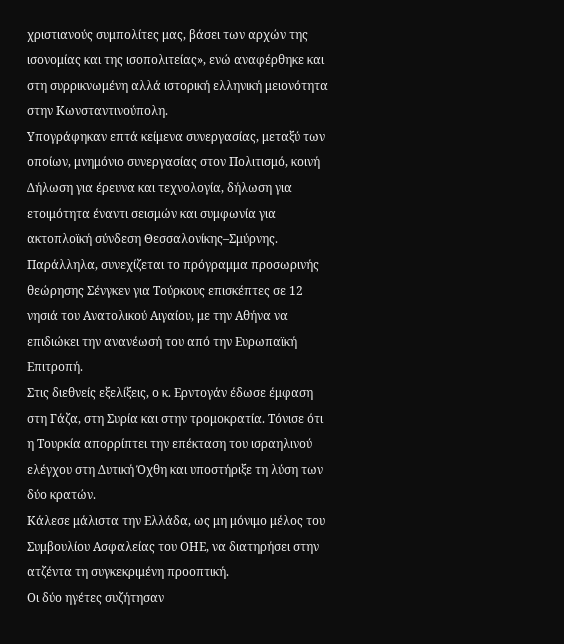χριστιανούς συμπολίτες μας, βάσει των αρχών της ισονομίας και της ισοπολιτείας», ενώ αναφέρθηκε και στη συρρικνωμένη αλλά ιστορική ελληνική μειονότητα στην Κωνσταντινούπολη.
Υπογράφηκαν επτά κείμενα συνεργασίας, μεταξύ των οποίων, μνημόνιο συνεργασίας στον Πολιτισμό, κοινή Δήλωση για έρευνα και τεχνολογία, δήλωση για ετοιμότητα έναντι σεισμών και συμφωνία για ακτοπλοϊκή σύνδεση Θεσσαλονίκης–Σμύρνης.
Παράλληλα, συνεχίζεται το πρόγραμμα προσωρινής θεώρησης Σένγκεν για Τούρκους επισκέπτες σε 12 νησιά του Ανατολικού Αιγαίου, με την Αθήνα να επιδιώκει την ανανέωσή του από την Ευρωπαϊκή Επιτροπή.
Στις διεθνείς εξελίξεις, ο κ. Ερντογάν έδωσε έμφαση στη Γάζα, στη Συρία και στην τρομοκρατία. Τόνισε ότι η Τουρκία απορρίπτει την επέκταση του ισραηλινού ελέγχου στη Δυτική Όχθη και υποστήριξε τη λύση των δύο κρατών.
Κάλεσε μάλιστα την Ελλάδα, ως μη μόνιμο μέλος του Συμβουλίου Ασφαλείας του ΟΗΕ, να διατηρήσει στην ατζέντα τη συγκεκριμένη προοπτική.
Οι δύο ηγέτες συζήτησαν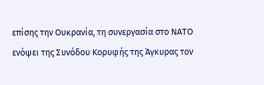επίσης την Ουκρανία, τη συνεργασία στο ΝΑΤΟ ενόψει της Συνόδου Κορυφής της Άγκυρας τον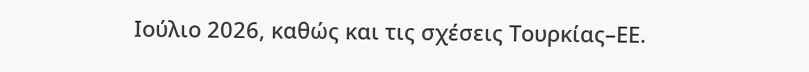Ιούλιο 2026, καθώς και τις σχέσεις Τουρκίας–ΕΕ.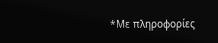*Με πληροφορίες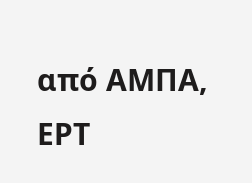από ΑΜΠΑ, ΕΡΤ